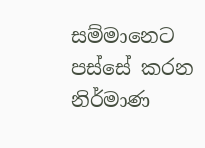සම්මානෙට පස්සේ කරන නිර්මාණ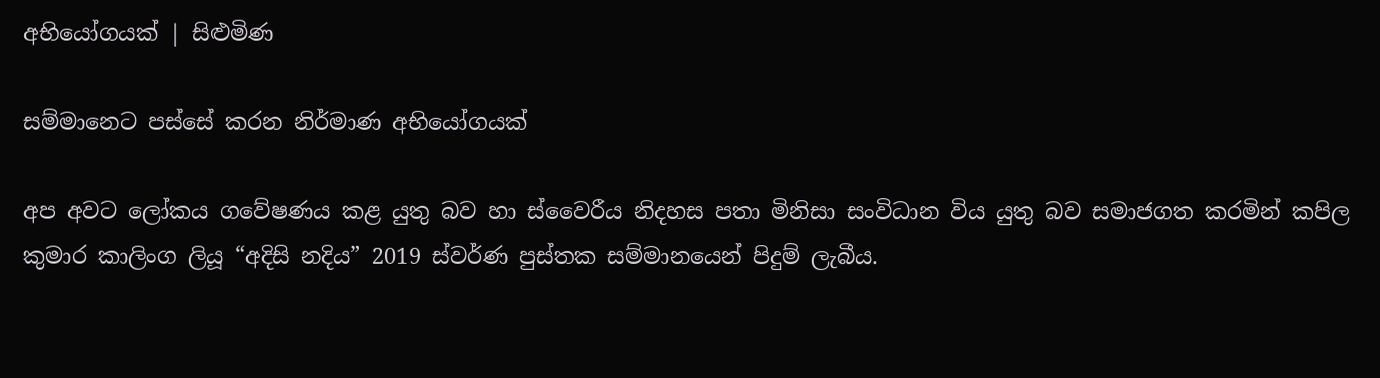අභියෝගයක් | සිළුමිණ

සම්මානෙට පස්සේ කරන නිර්මාණ අභියෝගයක්

අප අවට ලෝකය ගවේෂණය කළ යුතු බව හා ස්වෛරීය නිදහස පතා මිනිසා සංවිධාන විය යුතු බව සමාජගත කරමින් කපිල කුමාර කාලිංග ලියූ “අදිසි නදිය” 2019 ස්වර්ණ පුස්තක සම්මානයෙන් පිදුම් ලැබීය.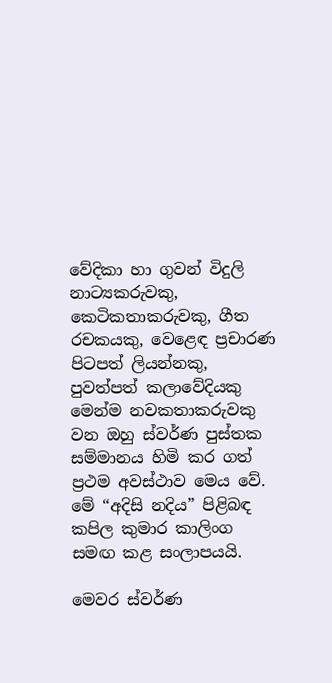වේදිකා හා ගුවන් විදුලි නාට්‍යකරුවකු, කෙටිකතාකරුවකු, ගීත රචකයකු, වෙළෙඳ ප්‍රචාරණ පිටපත් ලියන්නකු, පුවත්පත් කලාවේදියකු මෙන්ම නවකතාකරුවකු වන ඔහු ස්වර්ණ පුස්තක සම්මානය හිමි කර ගත් ප්‍රථම අවස්ථාව මෙය වේ. මේ “අදිසි නදිය” පිළිබඳ කපිල කුමාර කාලිංග සමඟ කළ සංලාපයයි.

මෙවර ස්වර්ණ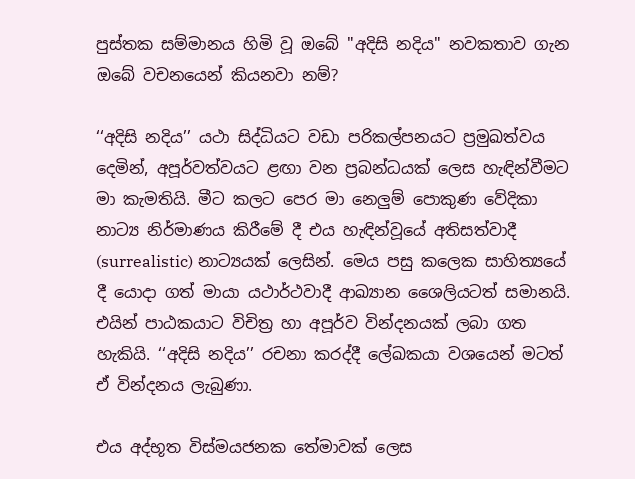පුස්තක සම්මානය හිමි වූ ඔබේ "අදිසි නදිය" නවකතාව ගැන ඔබේ වචනයෙන් කියනවා නම්?

‘‘අදිසි නදිය’’ යථා සිද්ධියට වඩා පරිකල්පනයට ප්‍රමුඛත්වය දෙමින්, අපූර්වත්වයට ළඟා වන ප්‍රබන්ධයක් ලෙස හැඳින්වීමට මා කැමතියි. මීට කලට පෙර මා නෙලුම් පොකුණ වේදිකා නාට්‍ය නිර්මාණය කිරීමේ දී එය හැඳින්වූයේ අතිසත්වාදී (surrealistic) නාට්‍යයක් ලෙසින්. මෙය පසු කලෙක සාහිත්‍යයේ දී යොදා ගත් මායා යථාර්ථවාදී ආඛ්‍යාන ශෛලියටත් සමානයි. එයින් පාඨකයාට විචිත්‍ර හා අපූර්ව වින්දනයක් ලබා ගත හැකියි. ‘‘අදිසි නදිය’’ රචනා කරද්දී ලේඛකයා වශයෙන් මටත් ඒ වින්දනය ලැබුණා.

එය අද්භූත විස්මයජනක තේමාවක් ලෙස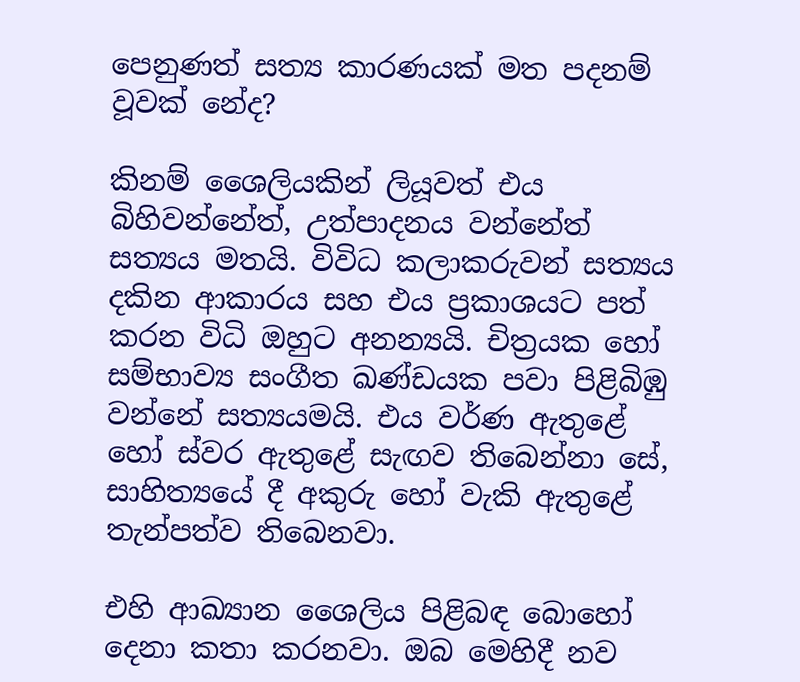පෙනුණත් සත්‍ය කාරණයක් මත පදනම් වූවක් නේද?

කිනම් ශෛලියකින් ලියූවත් එය බිහිවන්නේත්, උත්පාදනය වන්නේත් සත්‍යය මතයි. විවිධ කලාකරුවන් සත්‍යය දකින ආකාරය සහ එය ප්‍රකාශයට පත් කරන විධි ඔහුට අනන්‍යයි. චිත්‍රයක හෝ සම්භාව්‍ය සංගීත ඛණ්ඩයක පවා පිළිබිඹු වන්නේ සත්‍යයමයි. එය වර්ණ ඇතුළේ හෝ ස්වර ඇතුළේ සැඟව තිබෙන්නා සේ, සාහිත්‍යයේ දී අකුරු හෝ වැකි ඇතුළේ තැන්පත්ව තිබෙනවා.

එහි ආඛ්‍යාන ශෛලිය පිළිබඳ බොහෝ දෙනා කතා කරනවා. ඔබ මෙහිදී නව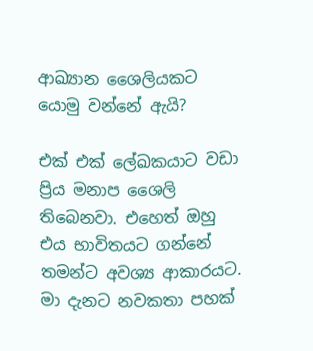ආඛ්‍යාන ශෛලියකට යොමු වන්නේ ඇයි?

එක් එක් ලේඛකයාට වඩා ප්‍රිය මනාප ශෛලි තිබෙනවා. එහෙත් ඔහු එය භාවිතයට ගන්නේ තමන්ට අවශ්‍ය ආකාරයට. මා දැනට නවකතා පහක්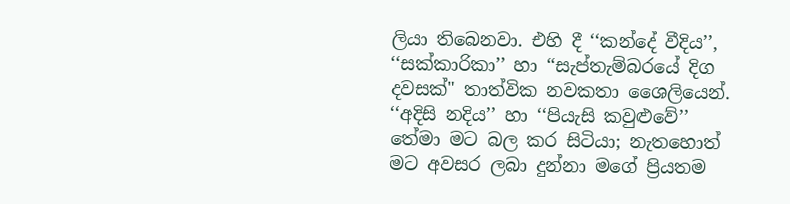ලියා තිබෙනවා. එහි දී ‘‘කන්දේ වීදිය’’, ‘‘සක්කාරිකා’’ හා ‘‘සැප්තැම්බරයේ දිග දවසක්" තාත්වික නවකතා ශෛලියෙන්. ‘‘අදිසි නදිය’’ හා ‘‘පියැසි කවුළුවේ’’ තේමා මට බල කර සිටියා; නැතහොත් මට අවසර ලබා දුන්නා මගේ ප්‍රියතම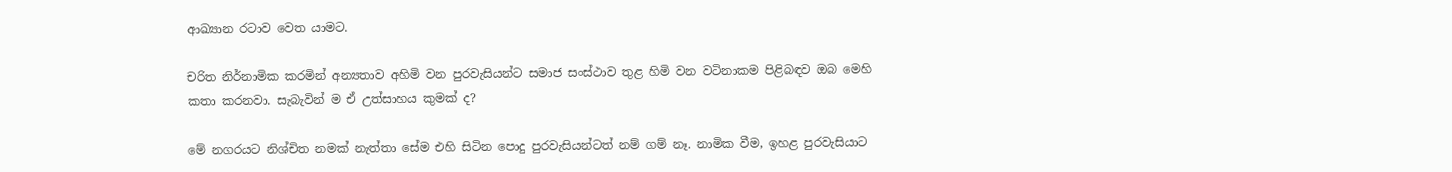ආඛ්‍යාන රටාව වෙත යාමට.

චරිත නිර්නාමික කරමින් අන්‍යතාව අහිමි වන පුරවැසියන්ට සමාජ සංස්ථාව තුළ හිමි වන වටිනාකම පිළිබඳව ඔබ මෙහි කතා කරනවා. සැබැවින් ම ඒ උත්සාහය කුමක් ද?

මේ නගරයට නිශ්චිත නමක් නැත්තා සේම එහි සිටින පොදු පුරවැසියන්ටත් නම් ගම් නෑ. නාමික වීම, ඉහළ පුරවැසියාට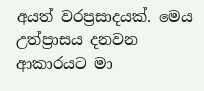අයත් වරප්‍රසාදයක්. මෙය උත්ප්‍රාසය දනවන ආකාරයට මා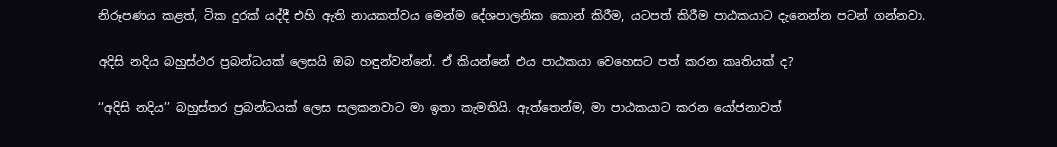නිරූපණය කළත්, ටික දුරක් යද්දී එහි ඇති නායකත්වය මෙන්ම දේශපාලනික කොන් කිරීම, යටපත් කිරීම පාඨකයාට දැනෙන්න පටන් ගන්නවා.

අදිසි නදිය බහුස්ථර ප්‍රබන්ධයක් ලෙසයි ඔබ හඳුන්වන්නේ. ඒ කියන්නේ එය පාඨකයා වෙහෙසට පත් කරන කෘතියක් ද?

‘‘අදිසි නදිය’’ බහුස්තර ප්‍රබන්ධයක් ලෙස සලකනවාට මා ඉතා කැමතියි. ඇත්තෙන්ම, මා පාඨකයාට කරන යෝජනාවත්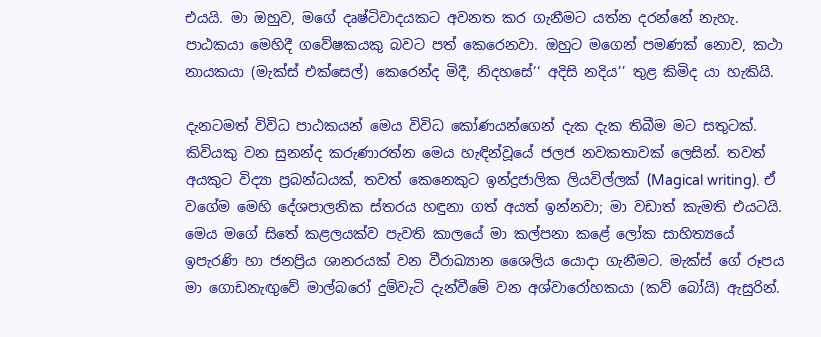එයයි. මා ඔහුව, මගේ දෘෂ්ටිවාදයකට අවනත කර ගැනීමට යත්න දරන්නේ නැහැ. පාඨකයා මෙහිදී ගවේෂකයකු බවට පත් කෙරෙනවා. ඔහුට මගෙන් පමණක් නොව, කථා නායකයා (මැක්ස් එක්සෙල්) කෙරෙන්ද මිදී, නිදහසේ‘‘ අදිසි නදිය’’ තුළ කිමිද යා හැකියි.

දැනටමත් විවිධ පාඨකයන් මෙය විවිධ කෝණයන්ගෙන් දැක දැක තිබීම මට සතුටක්. කිවියකු වන සුනන්ද කරුණාරත්න මෙය හැඳින්වූයේ ජලජ නවකතාවක් ලෙසින්. තවත් අයකුට විද්‍යා ප්‍රබන්ධයක්, තවත් කෙනෙකුට ඉන්ද්‍රජාලික ලියවිල්ලක් (Magical writing). ඒ වගේම මෙහි දේශපාලනික ස්තරය හඳුනා ගත් අයත් ඉන්නවා; මා වඩාත් කැමති එයටයි. මෙය මගේ සිතේ කළලයක්ව පැවති කාලයේ මා කල්පනා කළේ ලෝක සාහිත්‍යයේ ඉපැරණි හා ජනප්‍රිය ශානරයක් වන වීරාඛ්‍යාන ශෛලිය යොදා ගැනීමට. මැක්ස් ගේ රූපය මා ගොඩනැඟුවේ මාල්බරෝ දුම්වැටි දැන්වීමේ වන අශ්වාරෝහකයා (කව් බෝයි) ඇසුරින්.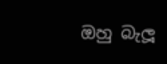ඔහු බැලූ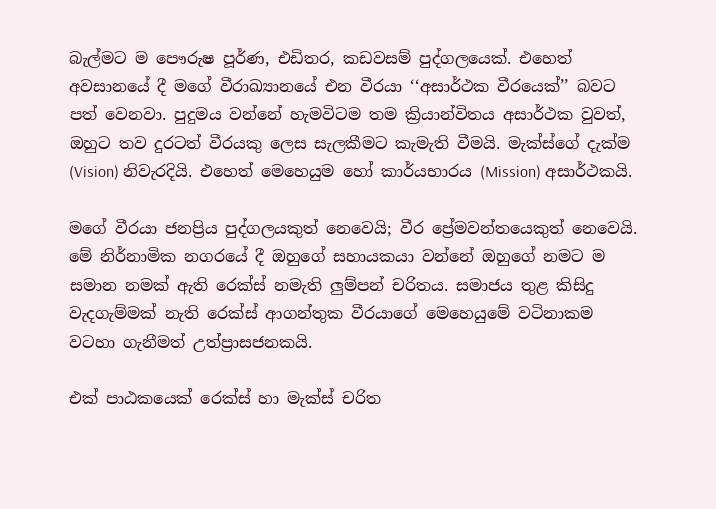බැල්මට ම පෞරුෂ පූර්ණ, එඩිතර, කඩවසම් පුද්ගලයෙක්. එහෙත් අවසානයේ දී මගේ වීරාඛ්‍යානයේ එන වීරයා ‘‘අසාර්ථක වීරයෙක්’’ බවට පත් වෙනවා. පුදුමය වන්නේ හැමවිටම තම ක්‍රියාන්විතය අසාර්ථක වුවත්, ඔහුට තව දුරටත් වීරයකු ලෙස සැලකීමට කැමැති වීමයි. මැක්ස්ගේ දැක්ම (Vision) නිවැරදියි. එහෙත් මෙහෙයුම හෝ කාර්යභාරය (Mission) අසාර්ථකයි.

මගේ වීරයා ජනප්‍රිය පුද්ගලයකුත් නෙවෙයි; වීර ප්‍රේමවන්තයෙකුත් නෙවෙයි. මේ නිර්නාමික නගරයේ දී ඔහුගේ සහායකයා වන්නේ ඔහුගේ නමට ම සමාන නමක් ඇති රෙක්ස් නමැති ලුම්පන් චරිතය. සමාජය තුළ කිසිදු වැදගැම්මක් නැති රෙක්ස් ආගන්තුක වීරයාගේ මෙහෙයුමේ වටිනාකම වටහා ගැනීමත් උත්ප්‍රාසජනකයි.

එක් පාඨකයෙක් රෙක්ස් හා මැක්ස් චරිත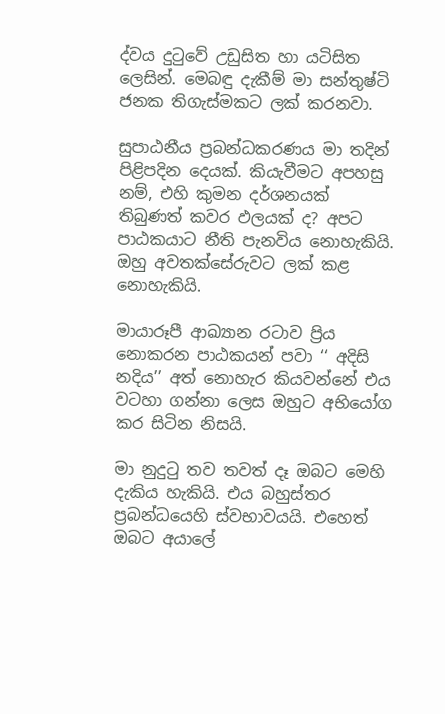ද්වය දුටුවේ උඩුසිත හා යටිසිත ලෙසින්‍. මෙබඳු දැකීම් මා සන්තුෂ්ටි ජනක තිගැස්මකට ලක් කරනවා.

සුපාඨනීය ප්‍රබන්ධකරණය මා තදින් පිළිපදින දෙයක්. කියැවීමට අපහසු නම්, එහි කුමන දර්ශනයක් තිබුණත් කවර ඵලයක් ද? අපට පාඨකයාට නීති පැනවිය නොහැකියි. ඔහු අවතක්සේරුවට ලක් කළ නොහැකියි.

මායාරූපී ආඛ්‍යාන රටාව ප්‍රිය නොකරන පාඨකයන් පවා ‘‘ අදිසි නදිය’’ අත් නොහැර කියවන්නේ එය වටහා ගන්නා ලෙස ඔහුට අභියෝග කර සිටින නිසයි.

මා නුදුටු තව තවත් දෑ ඔබට මෙහි දැකිය හැකියි. එය බහුස්තර ප්‍රබන්ධයෙහි ස්වභාවයයි. එහෙත් ඔබට අයාලේ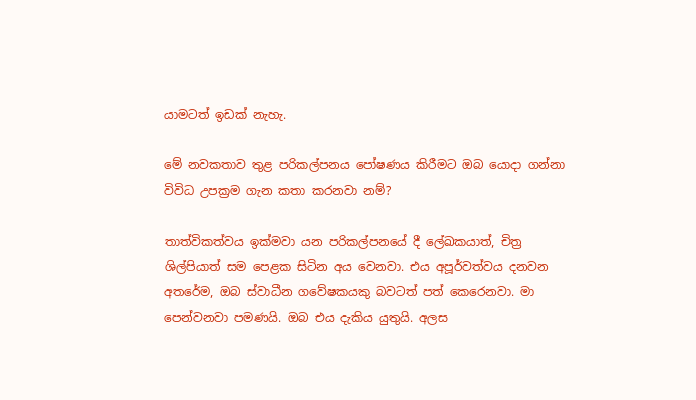යාමටත් ඉඩක් නැහැ.

මේ නවකතාව තුළ පරිකල්පනය පෝෂණය කිරීමට ඔබ යොදා ගන්නා විවිධ උපක්‍රම ගැන කතා කරනවා නම්?

තාත්විකත්වය ඉක්මවා යන පරිකල්පනයේ දී ලේඛකයාත්, චිත්‍ර ශිල්පියාත් සම පෙළක සිටින අය වෙනවා. එය අපූර්වත්වය දනවන අතරේම, ඔබ ස්වාධීන ගවේෂකයකු බවටත් පත් කෙරෙනවා. මා පෙන්වනවා පමණයි. ඔබ එය දැකිය යුතුයි. අලස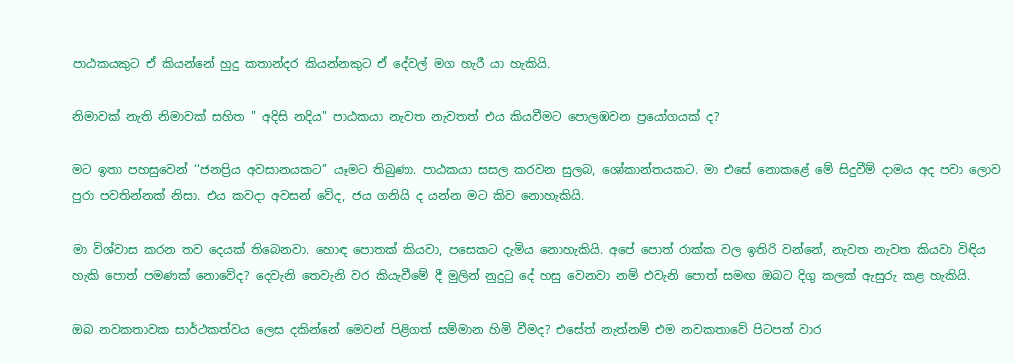පාඨකයකුට ඒ කියන්නේ හුදු කතාන්දර කියන්නකුට ඒ දේවල් මග හැරී යා හැකියි.

නිමාවක් නැති නිමාවක් සහිත " අදිසි නදිය" පාඨකයා නැවත නැවතත් එය කියවීමට පොලඹවන ප්‍රයෝගයක් ද?

මට ඉතා පහසුවෙන් ‘‘ජනප්‍රිය අවසානයකට’’ යෑමට තිබුණා. පාඨකයා සසල කරවන සුලබ, ශෝකාන්තයකට. මා එසේ නොකළේ මේ සිදුවීම් දාමය අද පවා ලොව පුරා පවතින්නක් නිසා. එය කවදා අවසන් වේද, ජය ගනියි ද යන්න මට කිව නොහැකියි.

මා විශ්වාස කරන තව දෙයක් තිබෙනවා. හොඳ පොතක් කියවා, පසෙකට දැමිය නොහැකියි. අපේ පොත් රාක්ක වල ඉතිරි වන්නේ, නැවත නැවත කියවා විඳිය හැකි පොත් පමණක් නොවේද? දෙවැනි තෙවැනි වර කියැවීමේ දී මුලින් නුදුටු දේ හසු වෙනවා නම් එවැනි පොත් සමඟ ඔබට දිගු කලක් ඇසුරු කළ හැකියි.

ඔබ නවකතාවක සාර්ථකත්වය ලෙස දකින්නේ මෙවන් පිළිගත් සම්මාන හිමි වීමද? එසේත් නැත්නම් එම නවකතාවේ පිටපත් වාර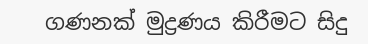ගණනක් මුද්‍රණය කිරීමට සිදු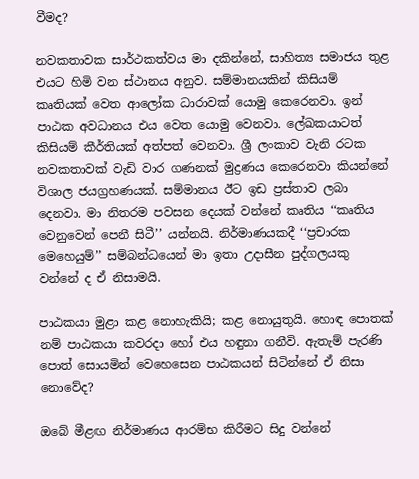වීමද?

නවකතාවක සාර්ථකත්වය මා දකින්නේ, සාහිත්‍ය සමාජය තුළ එයට හිමි වන ස්ථානය අනුව. සම්මානයකින් කිසියම් කෘතියක් වෙත ආලෝක ධාරාවක් යොමු කෙරෙනවා. ඉන් පාඨක අවධානය එය වෙත යොමු වෙනවා. ලේඛකයාටත් කිසියම් කීර්තියක් අත්පත් වෙනවා. ශ්‍රී ලංකාව වැනි රටක නවකතාවක් වැඩි වාර ගණනක් මුද්‍රණය කෙරෙනවා කියන්නේ විශාල ජයග්‍රහණයක්. සම්මානය ඊට ඉඩ ප්‍රස්තාව ලබා දෙනවා. මා නිතරම පවසන දෙයක් වන්නේ කෘතිය ‘‘කෘතිය වෙනුවෙන් පෙනී සිටී’’ යන්නයි. නිර්මාණයකදී ‘‘ප්‍රචාරක මෙහෙයුම්’’ සම්බන්ධයෙන් මා ඉතා උදාසීන පුද්ගලයකු වන්නේ ද ඒ නිසාමයි.

පාඨකයා මුළා කළ නොහැකියි; කළ නොයුතුයි. හොඳ පොතක් නම් පාඨකයා කවරදා හෝ එය හඳුනා ගනීවි. ඇතැම් පැරණි පොත් සොයමින් වෙහෙසෙන පාඨකයන් සිටින්නේ ඒ නිසා නොවේද?

ඔබේ මීළඟ නිර්මාණය ආරම්භ කිරීමට සිදු වන්නේ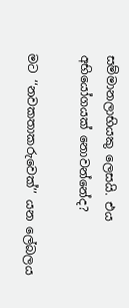සම්මානලාභියකු ලෙසයි. එය අභියෝගයක් නොවන්නේද?

මට ‘‘නවකතාකරුවෙක්’’ යන ලේබලය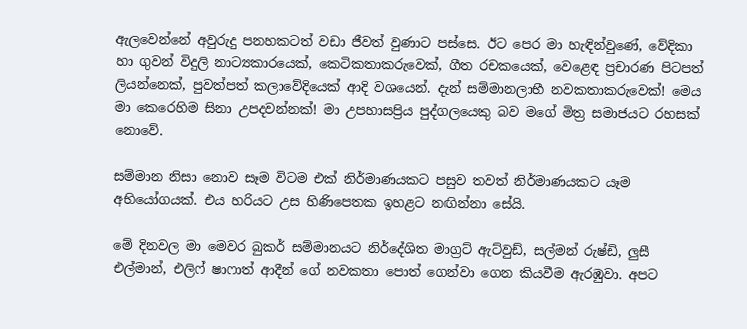ඇලවෙන්නේ අවුරුදු පනහකටත් වඩා ජීවත් වුණාට පස්සෙ. ඊට පෙර මා හැඳින්වුණේ, වේදිකා හා ගුවන් විදුලි නාට්‍යකාරයෙක්, කෙටිකතාකරුවෙක්, ගීත රචකයෙක්, වෙළෙඳ ප්‍රචාරණ පිටපත් ලියන්නෙක්, පුවත්පත් කලාවේදියෙක් ආදි වශයෙන්. දැන් සම්මානලාභී නවකතාකරුවෙක්! මෙය මා කෙරෙහිම සිනා උපදවන්නක්! මා උපහාසප්‍රිය පුද්ගලයෙකු බව මගේ මිත්‍ර සමාජයට රහසක් නොවේ.

සම්මාන නිසා නොව සෑම විටම එක් නිර්මාණයකට පසුව තවත් නිර්මාණයකට යෑම අභියෝගයක්. එය හරියට උස හිණිපෙතක ඉහළට නඟින්නා සේයි.

මේ දිනවල මා මෙවර බුකර් සම්මානයට නිර්දේශිත මාග්‍රට් ඇට්වුඩ්, සල්මන් රුෂ්ඩි, ලුසී එල්මාන්, එලිෆ් ෂාෆාත් ආදීන් ගේ නවකතා පොත් ගෙන්වා ගෙන කියවීම ඇරඹුවා. අපට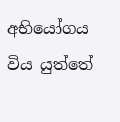අභියෝගය විය යුත්තේ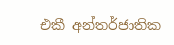එකී අන්තර්ජාතික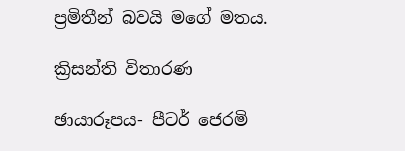ප්‍රමිතීන් බවයි මගේ මතය.

ක්‍රිසන්ති විතාරණ

ඡායාරූපය- පීටර් ජෙරමි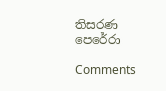තිසරණ පෙරේරා

Comments